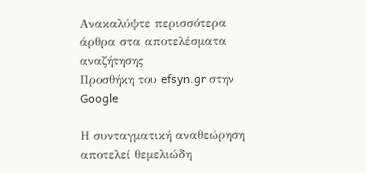Ανακαλύψτε περισσότερα άρθρα στα αποτελέσματα αναζήτησης
Προσθήκη του efsyn.gr στην Google

Η συνταγματική αναθεώρηση αποτελεί θεμελιώδη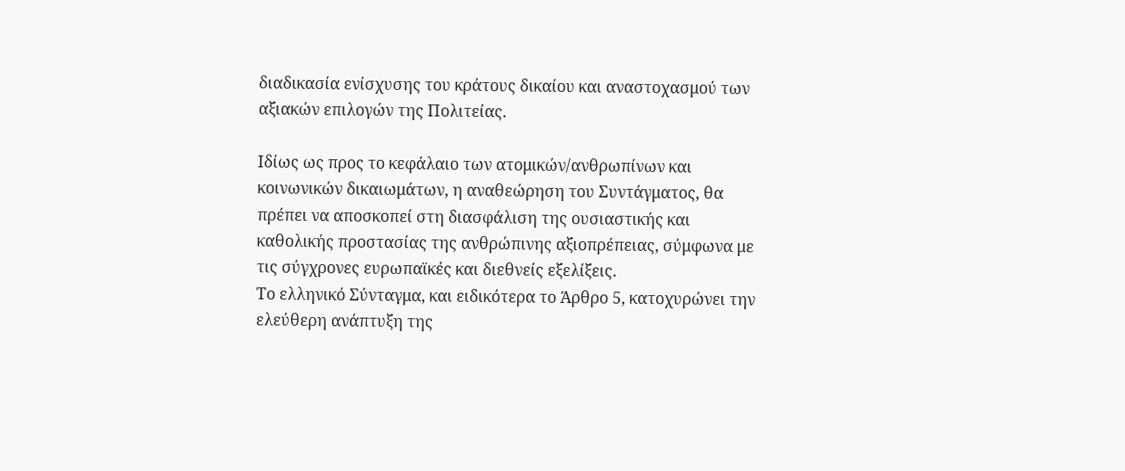διαδικασία ενίσχυσης του κράτους δικαίου και αναστοχασμού των αξιακών επιλογών της Πολιτείας.

Ιδίως ως προς το κεφάλαιο των ατομικών/ανθρωπίνων και κοινωνικών δικαιωμάτων, η αναθεώρηση του Συντάγματος, θα πρέπει να αποσκοπεί στη διασφάλιση της ουσιαστικής και καθολικής προστασίας της ανθρώπινης αξιοπρέπειας, σύμφωνα με τις σύγχρονες ευρωπαϊκές και διεθνείς εξελίξεις.
Το ελληνικό Σύνταγμα, και ειδικότερα το Άρθρο 5, κατοχυρώνει την ελεύθερη ανάπτυξη της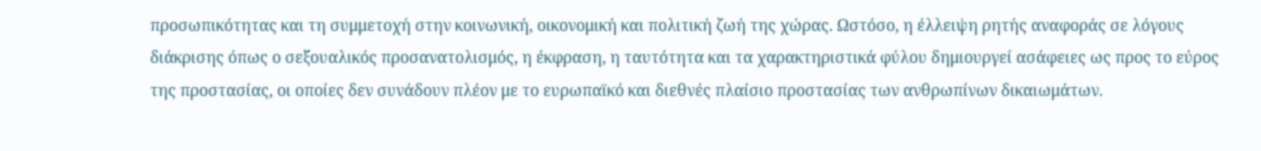προσωπικότητας και τη συμμετοχή στην κοινωνική, οικονομική και πολιτική ζωή της χώρας. Ωστόσο, η έλλειψη ρητής αναφοράς σε λόγους διάκρισης όπως ο σεξουαλικός προσανατολισμός, η έκφραση, η ταυτότητα και τα χαρακτηριστικά φύλου δημιουργεί ασάφειες ως προς το εύρος της προστασίας, οι οποίες δεν συνάδουν πλέον με το ευρωπαϊκό και διεθνές πλαίσιο προστασίας των ανθρωπίνων δικαιωμάτων.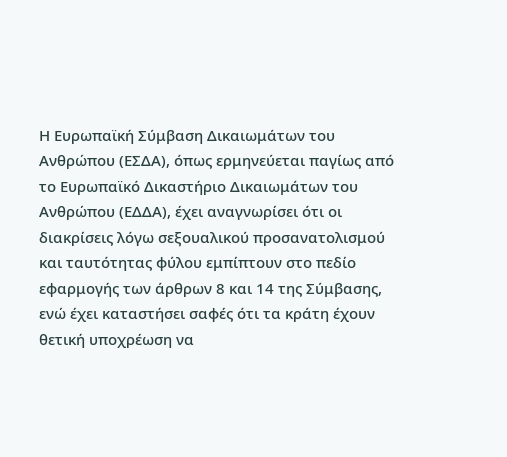Η Ευρωπαϊκή Σύμβαση Δικαιωμάτων του Ανθρώπου (ΕΣΔΑ), όπως ερμηνεύεται παγίως από το Ευρωπαϊκό Δικαστήριο Δικαιωμάτων του Ανθρώπου (ΕΔΔΑ), έχει αναγνωρίσει ότι οι διακρίσεις λόγω σεξουαλικού προσανατολισμού και ταυτότητας φύλου εμπίπτουν στο πεδίο εφαρμογής των άρθρων 8 και 14 της Σύμβασης, ενώ έχει καταστήσει σαφές ότι τα κράτη έχουν θετική υποχρέωση να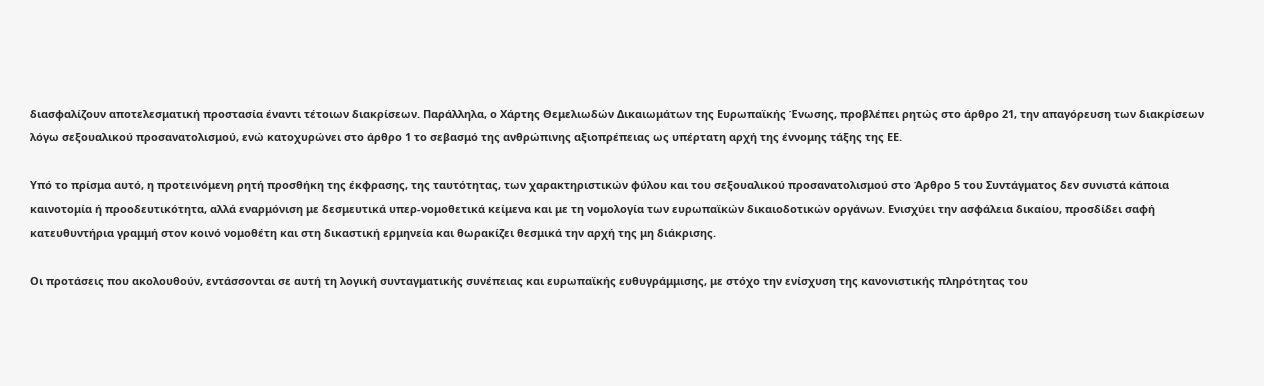διασφαλίζουν αποτελεσματική προστασία έναντι τέτοιων διακρίσεων. Παράλληλα, ο Χάρτης Θεμελιωδών Δικαιωμάτων της Ευρωπαϊκής Ένωσης, προβλέπει ρητώς στο άρθρο 21, την απαγόρευση των διακρίσεων λόγω σεξουαλικού προσανατολισμού, ενώ κατοχυρώνει στο άρθρο 1 το σεβασμό της ανθρώπινης αξιοπρέπειας ως υπέρτατη αρχή της έννομης τάξης της ΕΕ.

Υπό το πρίσμα αυτό, η προτεινόμενη ρητή προσθήκη της έκφρασης, της ταυτότητας, των χαρακτηριστικών φύλου και του σεξουαλικού προσανατολισμού στο Άρθρο 5 του Συντάγματος δεν συνιστά κάποια καινοτομία ή προοδευτικότητα, αλλά εναρμόνιση με δεσμευτικά υπερ-νομοθετικά κείμενα και με τη νομολογία των ευρωπαϊκών δικαιοδοτικών οργάνων. Ενισχύει την ασφάλεια δικαίου, προσδίδει σαφή κατευθυντήρια γραμμή στον κοινό νομοθέτη και στη δικαστική ερμηνεία και θωρακίζει θεσμικά την αρχή της μη διάκρισης.

Οι προτάσεις που ακολουθούν, εντάσσονται σε αυτή τη λογική συνταγματικής συνέπειας και ευρωπαϊκής ευθυγράμμισης, με στόχο την ενίσχυση της κανονιστικής πληρότητας του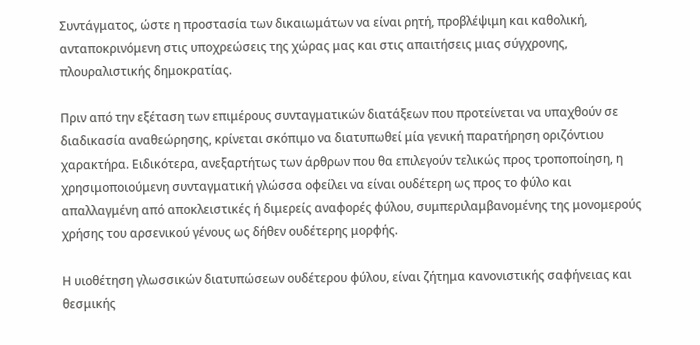Συντάγματος, ώστε η προστασία των δικαιωμάτων να είναι ρητή, προβλέψιμη και καθολική, ανταποκρινόμενη στις υποχρεώσεις της χώρας μας και στις απαιτήσεις μιας σύγχρονης, πλουραλιστικής δημοκρατίας.

Πριν από την εξέταση των επιμέρους συνταγματικών διατάξεων που προτείνεται να υπαχθούν σε διαδικασία αναθεώρησης, κρίνεται σκόπιμο να διατυπωθεί μία γενική παρατήρηση οριζόντιου χαρακτήρα. Ειδικότερα, ανεξαρτήτως των άρθρων που θα επιλεγούν τελικώς προς τροποποίηση, η χρησιμοποιούμενη συνταγματική γλώσσα οφείλει να είναι ουδέτερη ως προς το φύλο και απαλλαγμένη από αποκλειστικές ή διμερείς αναφορές φύλου, συμπεριλαμβανομένης της μονομερούς χρήσης του αρσενικού γένους ως δήθεν ουδέτερης μορφής.

Η υιοθέτηση γλωσσικών διατυπώσεων ουδέτερου φύλου, είναι ζήτημα κανονιστικής σαφήνειας και θεσμικής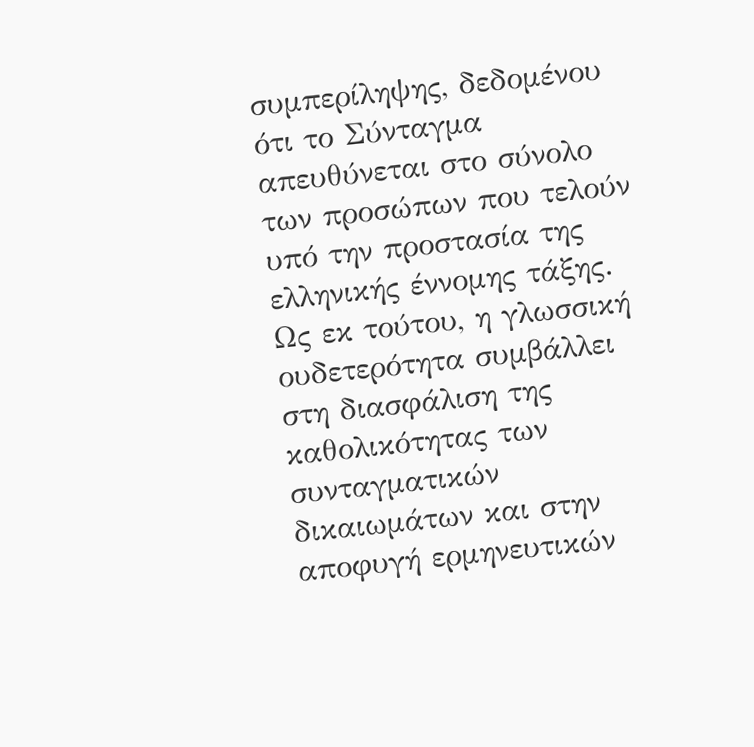συμπερίληψης, δεδομένου ότι το Σύνταγμα απευθύνεται στο σύνολο των προσώπων που τελούν υπό την προστασία της ελληνικής έννομης τάξης. Ως εκ τούτου, η γλωσσική ουδετερότητα συμβάλλει στη διασφάλιση της καθολικότητας των συνταγματικών δικαιωμάτων και στην αποφυγή ερμηνευτικών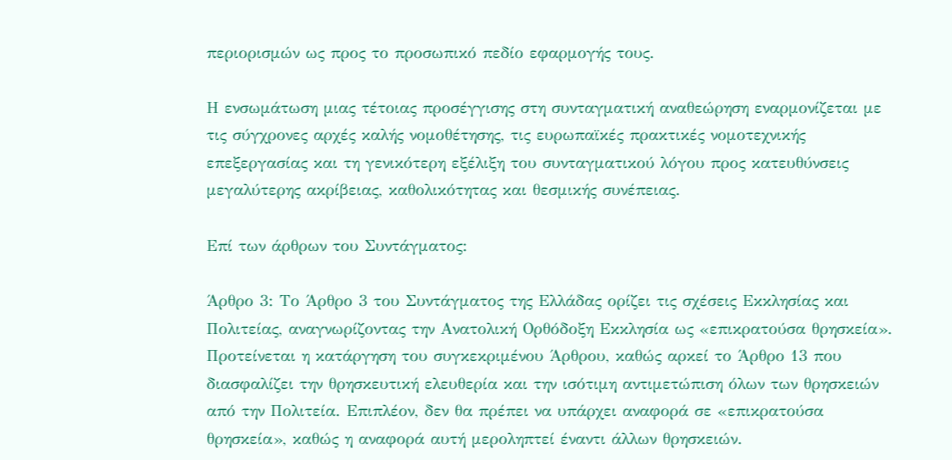περιορισμών ως προς το προσωπικό πεδίο εφαρμογής τους.

Η ενσωμάτωση μιας τέτοιας προσέγγισης στη συνταγματική αναθεώρηση εναρμονίζεται με τις σύγχρονες αρχές καλής νομοθέτησης, τις ευρωπαϊκές πρακτικές νομοτεχνικής επεξεργασίας και τη γενικότερη εξέλιξη του συνταγματικού λόγου προς κατευθύνσεις μεγαλύτερης ακρίβειας, καθολικότητας και θεσμικής συνέπειας.

Επί των άρθρων του Συντάγματος:

Άρθρο 3: Το Άρθρο 3 του Συντάγματος της Ελλάδας ορίζει τις σχέσεις Εκκλησίας και Πολιτείας, αναγνωρίζοντας την Ανατολική Ορθόδοξη Εκκλησία ως «επικρατούσα θρησκεία». Προτείνεται η κατάργηση του συγκεκριμένου Άρθρου, καθώς αρκεί το Άρθρο 13 που διασφαλίζει την θρησκευτική ελευθερία και την ισότιμη αντιμετώπιση όλων των θρησκειών από την Πολιτεία. Επιπλέον, δεν θα πρέπει να υπάρχει αναφορά σε «επικρατούσα θρησκεία», καθώς η αναφορά αυτή μεροληπτεί έναντι άλλων θρησκειών.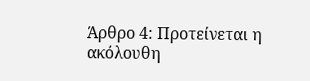Άρθρο 4: Προτείνεται η ακόλουθη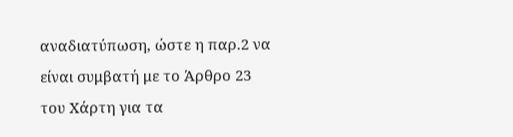αναδιατύπωση, ώστε η παρ.2 να είναι συμβατή με το Άρθρο 23 του Χάρτη για τα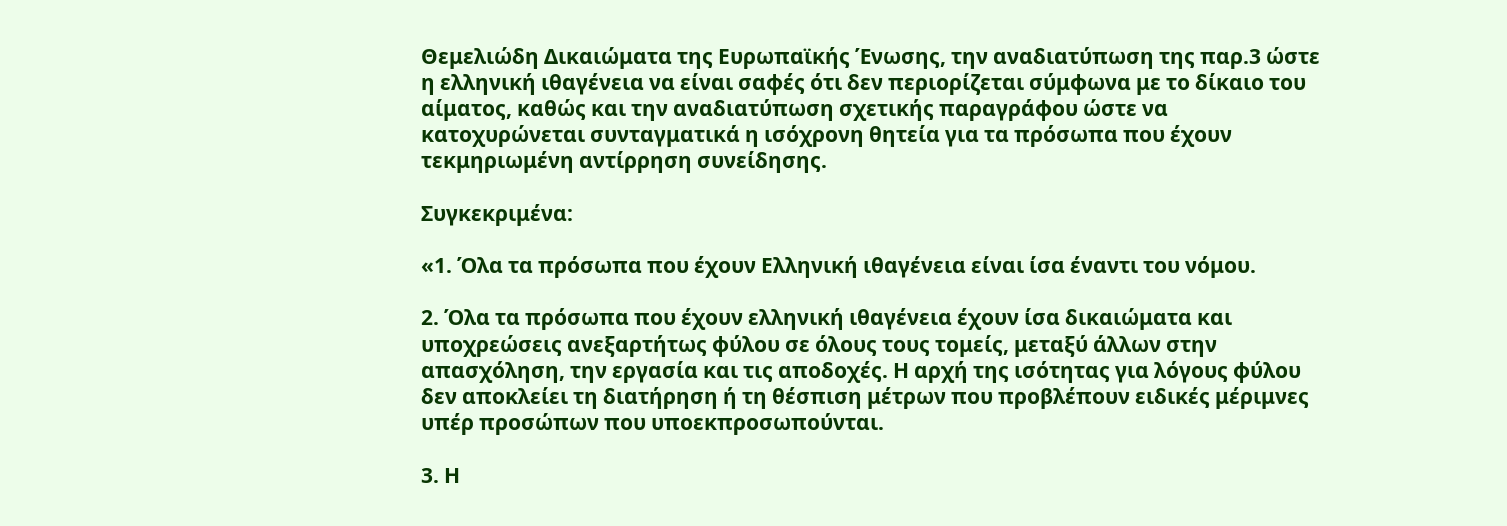Θεμελιώδη Δικαιώματα της Ευρωπαϊκής Ένωσης, την αναδιατύπωση της παρ.3 ώστε η ελληνική ιθαγένεια να είναι σαφές ότι δεν περιορίζεται σύμφωνα με το δίκαιο του αίματος, καθώς και την αναδιατύπωση σχετικής παραγράφου ώστε να κατοχυρώνεται συνταγματικά η ισόχρονη θητεία για τα πρόσωπα που έχουν τεκμηριωμένη αντίρρηση συνείδησης.

Συγκεκριμένα:

«1. Όλα τα πρόσωπα που έχουν Ελληνική ιθαγένεια είναι ίσα έναντι του νόμου.

2. Όλα τα πρόσωπα που έχουν ελληνική ιθαγένεια έχουν ίσα δικαιώματα και υποχρεώσεις ανεξαρτήτως φύλου σε όλους τους τομείς, μεταξύ άλλων στην απασχόληση, την εργασία και τις αποδοχές. Η αρχή της ισότητας για λόγους φύλου δεν αποκλείει τη διατήρηση ή τη θέσπιση μέτρων που προβλέπουν ειδικές μέριμνες υπέρ προσώπων που υποεκπροσωπούνται.

3. Η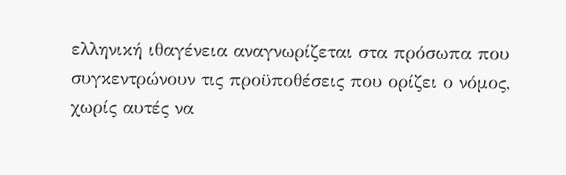ελληνική ιθαγένεια αναγνωρίζεται στα πρόσωπα που συγκεντρώνουν τις προϋποθέσεις που ορίζει ο νόμος, χωρίς αυτές να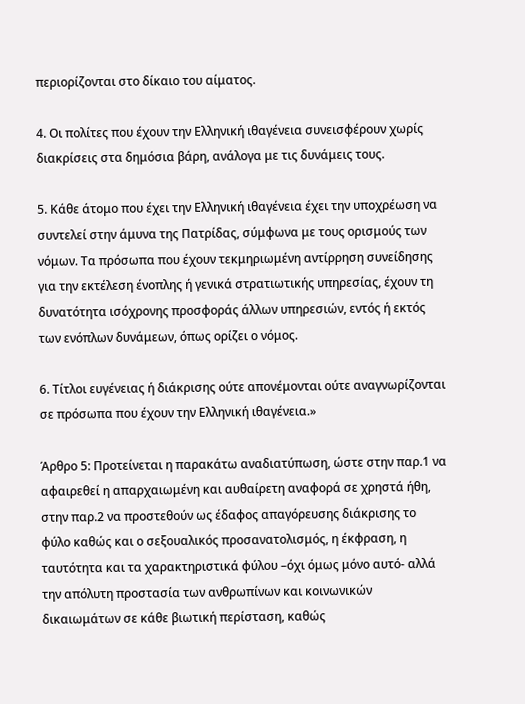περιορίζονται στο δίκαιο του αίματος.

4. Οι πολίτες που έχουν την Ελληνική ιθαγένεια συνεισφέρουν χωρίς διακρίσεις στα δημόσια βάρη, ανάλογα με τις δυνάμεις τους.

5. Κάθε άτομο που έχει την Ελληνική ιθαγένεια έχει την υποχρέωση να συντελεί στην άμυνα της Πατρίδας, σύμφωνα με τους ορισμούς των νόμων. Τα πρόσωπα που έχουν τεκμηριωμένη αντίρρηση συνείδησης για την εκτέλεση ένοπλης ή γενικά στρατιωτικής υπηρεσίας, έχουν τη δυνατότητα ισόχρονης προσφοράς άλλων υπηρεσιών, εντός ή εκτός των ενόπλων δυνάμεων, όπως ορίζει ο νόμος.

6. Τίτλοι ευγένειας ή διάκρισης ούτε απονέμονται ούτε αναγνωρίζονται σε πρόσωπα που έχουν την Ελληνική ιθαγένεια.»

Άρθρο 5: Προτείνεται η παρακάτω αναδιατύπωση, ώστε στην παρ.1 να αφαιρεθεί η απαρχαιωμένη και αυθαίρετη αναφορά σε χρηστά ήθη, στην παρ.2 να προστεθούν ως έδαφος απαγόρευσης διάκρισης το φύλο καθώς και ο σεξουαλικός προσανατολισμός, η έκφραση, η ταυτότητα και τα χαρακτηριστικά φύλου –όχι όμως μόνο αυτό- αλλά την απόλυτη προστασία των ανθρωπίνων και κοινωνικών δικαιωμάτων σε κάθε βιωτική περίσταση, καθώς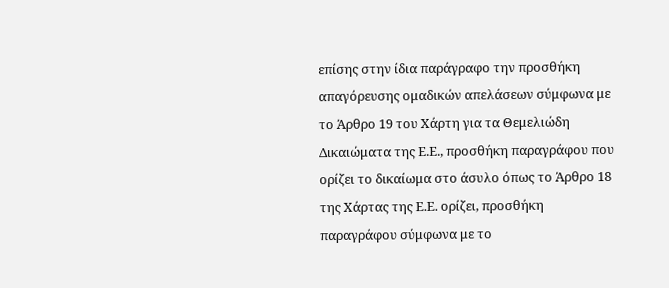επίσης στην ίδια παράγραφο την προσθήκη απαγόρευσης ομαδικών απελάσεων σύμφωνα με το Άρθρο 19 του Χάρτη για τα Θεμελιώδη Δικαιώματα της Ε.Ε., προσθήκη παραγράφου που ορίζει το δικαίωμα στο άσυλο όπως το Άρθρο 18 της Χάρτας της Ε.Ε. ορίζει, προσθήκη παραγράφου σύμφωνα με το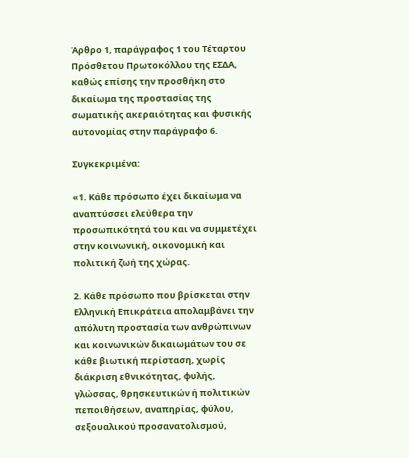Άρθρο 1, παράγραφος 1 του Τέταρτου Πρόσθετου Πρωτοκόλλου της ΕΣΔΑ, καθώς επίσης την προσθήκη στο δικαίωμα της προστασίας της σωματικής ακεραιότητας και φυσικής αυτονομίας στην παράγραφο 6.

Συγκεκριμένα:

«1. Κάθε πρόσωπο έχει δικαίωμα να αναπτύσσει ελεύθερα την προσωπικότητά του και να συμμετέχει στην κοινωνική, οικονομική και πολιτική ζωή της χώρας.

2. Κάθε πρόσωπο που βρίσκεται στην Ελληνική Επικράτεια απολαμβάνει την απόλυτη προστασία των ανθρώπινων και κοινωνικών δικαιωμάτων του σε κάθε βιωτική περίσταση, χωρίς διάκριση εθνικότητας, φυλής, γλώσσας, θρησκευτικών ή πολιτικών πεποιθήσεων, αναπηρίας, φύλου, σεξουαλικού προσανατολισμού,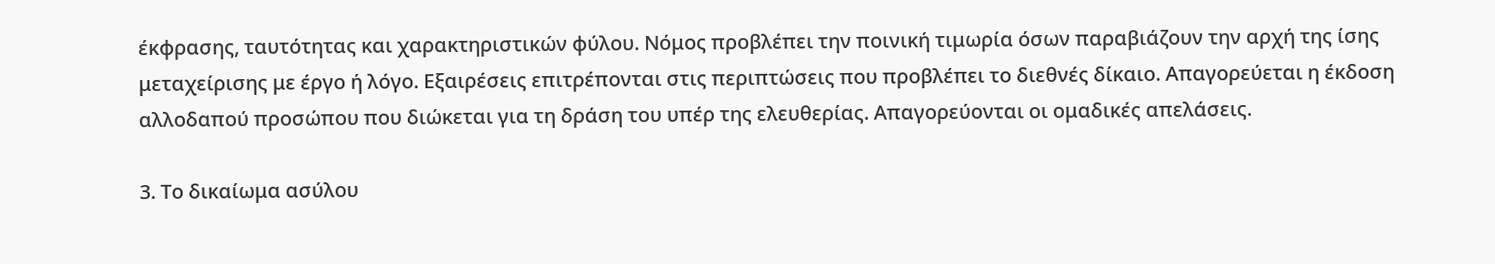έκφρασης, ταυτότητας και χαρακτηριστικών φύλου. Νόμος προβλέπει την ποινική τιμωρία όσων παραβιάζουν την αρχή της ίσης μεταχείρισης με έργο ή λόγο. Εξαιρέσεις επιτρέπονται στις περιπτώσεις που προβλέπει το διεθνές δίκαιο. Απαγορεύεται η έκδοση αλλοδαπού προσώπου που διώκεται για τη δράση του υπέρ της ελευθερίας. Απαγορεύονται οι ομαδικές απελάσεις.

3. Το δικαίωμα ασύλου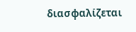διασφαλίζεται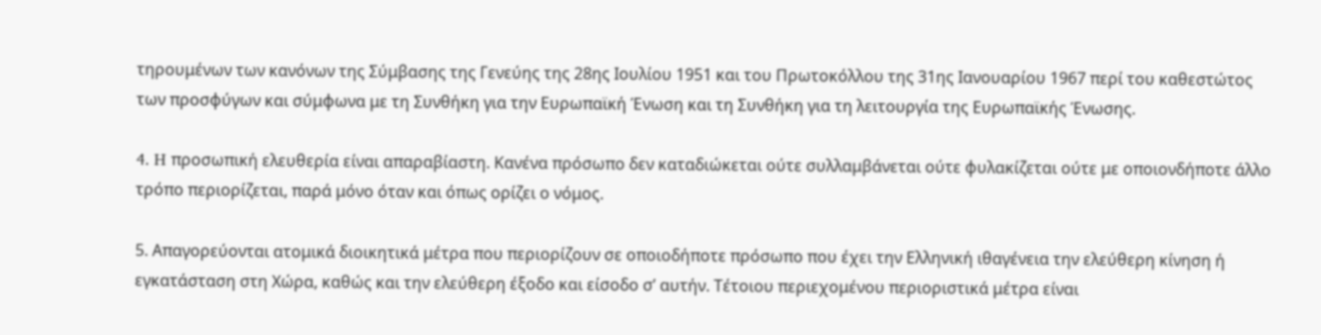τηρουμένων των κανόνων της Σύμβασης της Γενεύης της 28ης Ιουλίου 1951 και του Πρωτοκόλλου της 31ης Ιανουαρίου 1967 περί του καθεστώτος των προσφύγων και σύμφωνα με τη Συνθήκη για την Ευρωπαϊκή Ένωση και τη Συνθήκη για τη λειτουργία της Ευρωπαϊκής Ένωσης.

4. H προσωπική ελευθερία είναι απαραβίαστη. Κανένα πρόσωπο δεν καταδιώκεται ούτε συλλαμβάνεται ούτε φυλακίζεται ούτε με οποιονδήποτε άλλο τρόπο περιορίζεται, παρά μόνο όταν και όπως ορίζει ο νόμος.

5. Απαγορεύονται ατομικά διοικητικά μέτρα που περιορίζουν σε οποιοδήποτε πρόσωπο που έχει την Ελληνική ιθαγένεια την ελεύθερη κίνηση ή εγκατάσταση στη Χώρα, καθώς και την ελεύθερη έξοδο και είσοδο σ’ αυτήν. Τέτοιου περιεχομένου περιοριστικά μέτρα είναι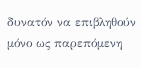δυνατόν να επιβληθούν μόνο ως παρεπόμενη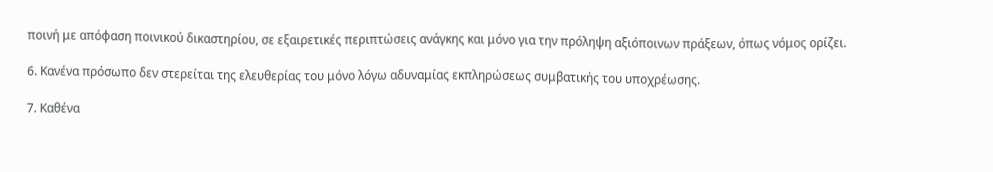ποινή με απόφαση ποινικού δικαστηρίου, σε εξαιρετικές περιπτώσεις ανάγκης και μόνο για την πρόληψη αξιόποινων πράξεων, όπως νόμος ορίζει.

6. Κανένα πρόσωπο δεν στερείται της ελευθερίας του μόνο λόγω αδυναμίας εκπληρώσεως συμβατικής του υποχρέωσης.

7. Καθένα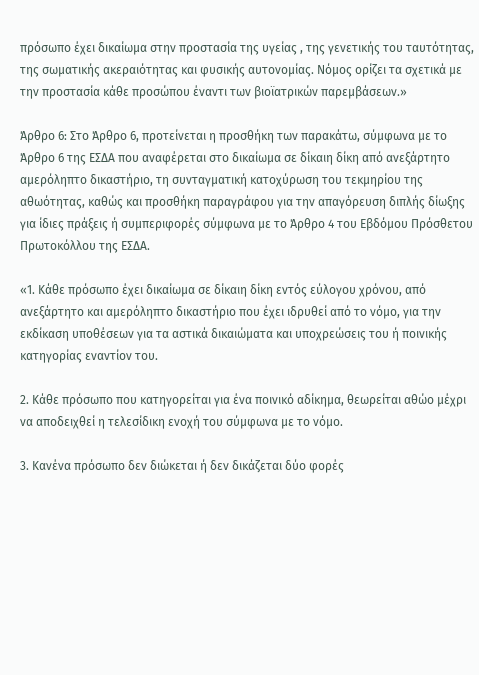πρόσωπο έχει δικαίωμα στην προστασία της υγείας , της γενετικής του ταυτότητας, της σωματικής ακεραιότητας και φυσικής αυτονομίας. Νόμος ορίζει τα σχετικά με την προστασία κάθε προσώπου έναντι των βιοϊατρικών παρεμβάσεων.»

Άρθρο 6: Στο Άρθρο 6, προτείνεται η προσθήκη των παρακάτω, σύμφωνα με το Άρθρο 6 της ΕΣΔΑ που αναφέρεται στο δικαίωμα σε δίκαιη δίκη από ανεξάρτητο αμερόληπτο δικαστήριο, τη συνταγματική κατοχύρωση του τεκμηρίου της αθωότητας, καθώς και προσθήκη παραγράφου για την απαγόρευση διπλής δίωξης για ίδιες πράξεις ή συμπεριφορές σύμφωνα με το Άρθρο 4 του Εβδόμου Πρόσθετου Πρωτοκόλλου της ΕΣΔΑ.

«1. Κάθε πρόσωπο έχει δικαίωμα σε δίκαιη δίκη εντός εύλογου χρόνου, από ανεξάρτητο και αμερόληπτο δικαστήριο που έχει ιδρυθεί από το νόμο, για την εκδίκαση υποθέσεων για τα αστικά δικαιώματα και υποχρεώσεις του ή ποινικής κατηγορίας εναντίον του.

2. Κάθε πρόσωπο που κατηγορείται για ένα ποινικό αδίκημα, θεωρείται αθώο μέχρι να αποδειχθεί η τελεσίδικη ενοχή του σύμφωνα με το νόμο.

3. Κανένα πρόσωπο δεν διώκεται ή δεν δικάζεται δύο φορές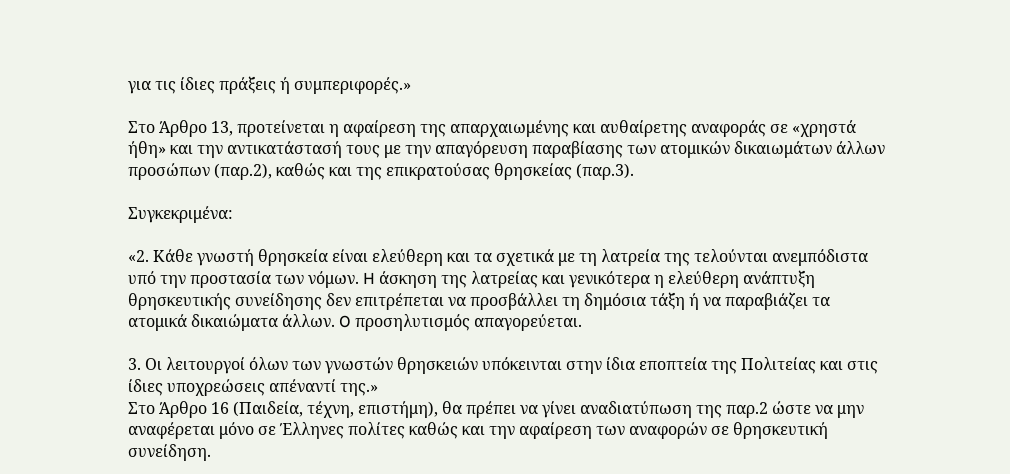για τις ίδιες πράξεις ή συμπεριφορές.»

Στο Άρθρο 13, προτείνεται η αφαίρεση της απαρχαιωμένης και αυθαίρετης αναφοράς σε «χρηστά ήθη» και την αντικατάστασή τους με την απαγόρευση παραβίασης των ατομικών δικαιωμάτων άλλων προσώπων (παρ.2), καθώς και της επικρατούσας θρησκείας (παρ.3).

Συγκεκριμένα:

«2. Κάθε γνωστή θρησκεία είναι ελεύθερη και τα σχετικά με τη λατρεία της τελούνται ανεμπόδιστα υπό την προστασία των νόμων. H άσκηση της λατρείας και γενικότερα η ελεύθερη ανάπτυξη θρησκευτικής συνείδησης δεν επιτρέπεται να προσβάλλει τη δημόσια τάξη ή να παραβιάζει τα ατομικά δικαιώματα άλλων. O προσηλυτισμός απαγορεύεται.

3. Οι λειτουργοί όλων των γνωστών θρησκειών υπόκεινται στην ίδια εποπτεία της Πολιτείας και στις ίδιες υποχρεώσεις απέναντί της.»
Στο Άρθρο 16 (Παιδεία, τέχνη, επιστήμη), θα πρέπει να γίνει αναδιατύπωση της παρ.2 ώστε να μην αναφέρεται μόνο σε Έλληνες πολίτες καθώς και την αφαίρεση των αναφορών σε θρησκευτική συνείδηση.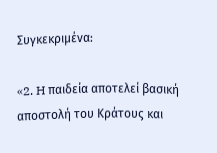Συγκεκριμένα:

«2. H παιδεία αποτελεί βασική αποστολή του Κράτους και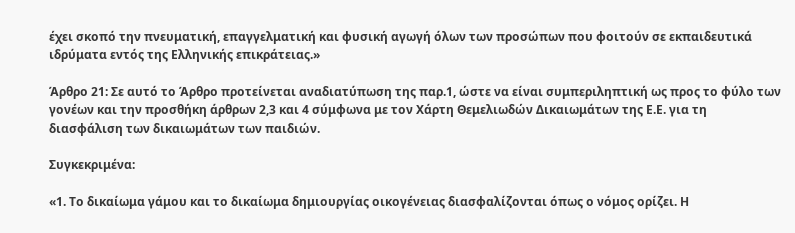έχει σκοπό την πνευματική, επαγγελματική και φυσική αγωγή όλων των προσώπων που φοιτούν σε εκπαιδευτικά ιδρύματα εντός της Ελληνικής επικράτειας.»

Άρθρο 21: Σε αυτό το Άρθρο προτείνεται αναδιατύπωση της παρ.1, ώστε να είναι συμπεριληπτική ως προς το φύλο των γονέων και την προσθήκη άρθρων 2,3 και 4 σύμφωνα με τον Χάρτη Θεμελιωδών Δικαιωμάτων της Ε.Ε. για τη διασφάλιση των δικαιωμάτων των παιδιών.

Συγκεκριμένα:

«1. Το δικαίωμα γάμου και το δικαίωμα δημιουργίας οικογένειας διασφαλίζονται όπως ο νόμος ορίζει. Η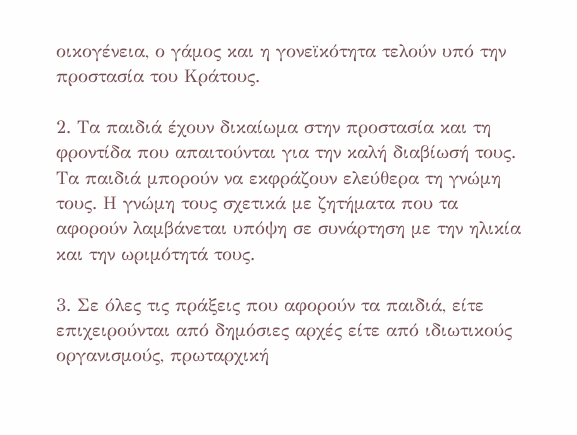οικογένεια, ο γάμος και η γονεϊκότητα τελούν υπό την προστασία του Κράτους.

2. Τα παιδιά έχουν δικαίωμα στην προστασία και τη φροντίδα που απαιτούνται για την καλή διαβίωσή τους. Τα παιδιά μπορούν να εκφράζουν ελεύθερα τη γνώμη τους. Η γνώμη τους σχετικά με ζητήματα που τα αφορούν λαμβάνεται υπόψη σε συνάρτηση με την ηλικία και την ωριμότητά τους.

3. Σε όλες τις πράξεις που αφορούν τα παιδιά, είτε επιχειρούνται από δημόσιες αρχές είτε από ιδιωτικούς οργανισμούς, πρωταρχική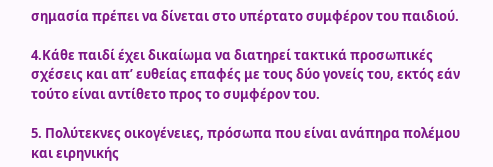σημασία πρέπει να δίνεται στο υπέρτατο συμφέρον του παιδιού.

4.Κάθε παιδί έχει δικαίωμα να διατηρεί τακτικά προσωπικές σχέσεις και απ’ ευθείας επαφές με τους δύο γονείς του, εκτός εάν τούτο είναι αντίθετο προς το συμφέρον του.

5. Πολύτεκνες οικογένειες, πρόσωπα που είναι ανάπηρα πολέμου και ειρηνικής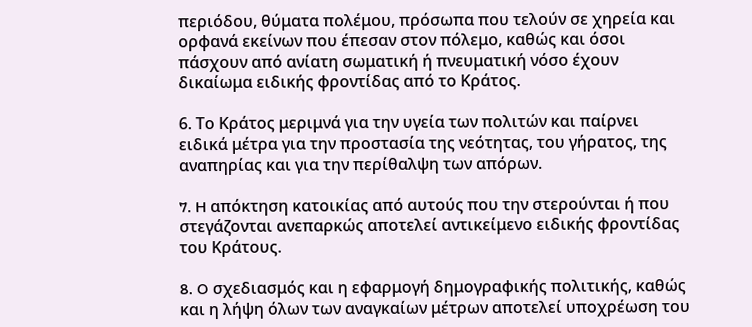περιόδου, θύματα πολέμου, πρόσωπα που τελούν σε χηρεία και ορφανά εκείνων που έπεσαν στον πόλεμο, καθώς και όσοι πάσχουν από ανίατη σωματική ή πνευματική νόσο έχουν δικαίωμα ειδικής φροντίδας από το Κράτος.

6. Το Κράτος μεριμνά για την υγεία των πολιτών και παίρνει ειδικά μέτρα για την προστασία της νεότητας, του γήρατος, της αναπηρίας και για την περίθαλψη των απόρων.

7. H απόκτηση κατοικίας από αυτούς που την στερούνται ή που στεγάζονται ανεπαρκώς αποτελεί αντικείμενο ειδικής φροντίδας του Κράτους.

8. O σχεδιασμός και η εφαρμογή δημογραφικής πολιτικής, καθώς και η λήψη όλων των αναγκαίων μέτρων αποτελεί υποχρέωση του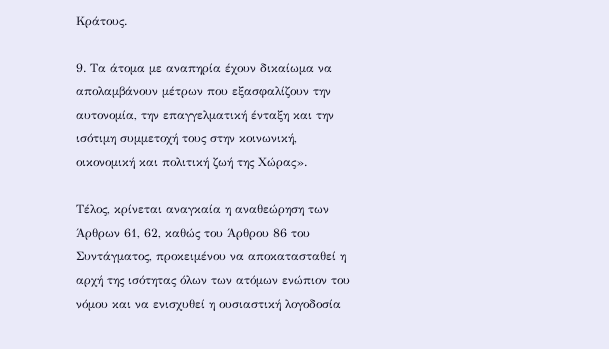Κράτους.

9. Τα άτομα με αναπηρία έχουν δικαίωμα να απολαμβάνουν μέτρων που εξασφαλίζουν την αυτονομία, την επαγγελματική ένταξη και την ισότιμη συμμετοχή τους στην κοινωνική, οικονομική και πολιτική ζωή της Χώρας».

Τέλος, κρίνεται αναγκαία η αναθεώρηση των Άρθρων 61, 62, καθώς του Άρθρου 86 του Συντάγματος, προκειμένου να αποκατασταθεί η αρχή της ισότητας όλων των ατόμων ενώπιον του νόμου και να ενισχυθεί η ουσιαστική λογοδοσία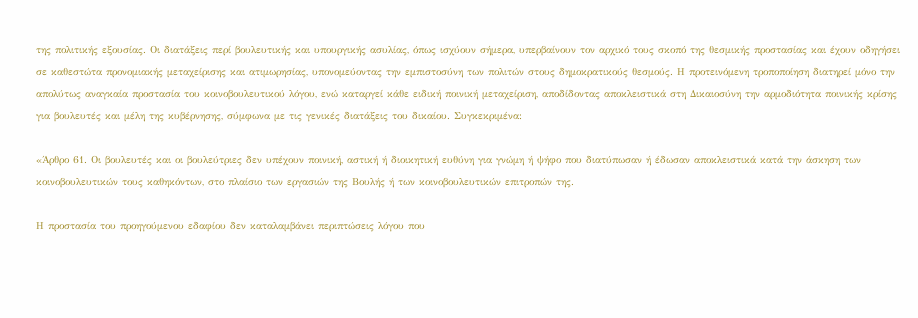της πολιτικής εξουσίας. Οι διατάξεις περί βουλευτικής και υπουργικής ασυλίας, όπως ισχύουν σήμερα, υπερβαίνουν τον αρχικό τους σκοπό της θεσμικής προστασίας και έχουν οδηγήσει σε καθεστώτα προνομιακής μεταχείρισης και ατιμωρησίας, υπονομεύοντας την εμπιστοσύνη των πολιτών στους δημοκρατικούς θεσμούς. Η προτεινόμενη τροποποίηση διατηρεί μόνο την απολύτως αναγκαία προστασία του κοινοβουλευτικού λόγου, ενώ καταργεί κάθε ειδική ποινική μεταχείριση, αποδίδοντας αποκλειστικά στη Δικαιοσύνη την αρμοδιότητα ποινικής κρίσης για βουλευτές και μέλη της κυβέρνησης, σύμφωνα με τις γενικές διατάξεις του δικαίου. Συγκεκριμένα:

«Άρθρο 61. Οι βουλευτές και οι βουλεύτριες δεν υπέχουν ποινική, αστική ή διοικητική ευθύνη για γνώμη ή ψήφο που διατύπωσαν ή έδωσαν αποκλειστικά κατά την άσκηση των κοινοβουλευτικών τους καθηκόντων, στο πλαίσιο των εργασιών της Βουλής ή των κοινοβουλευτικών επιτροπών της.

Η προστασία του προηγούμενου εδαφίου δεν καταλαμβάνει περιπτώσεις λόγου που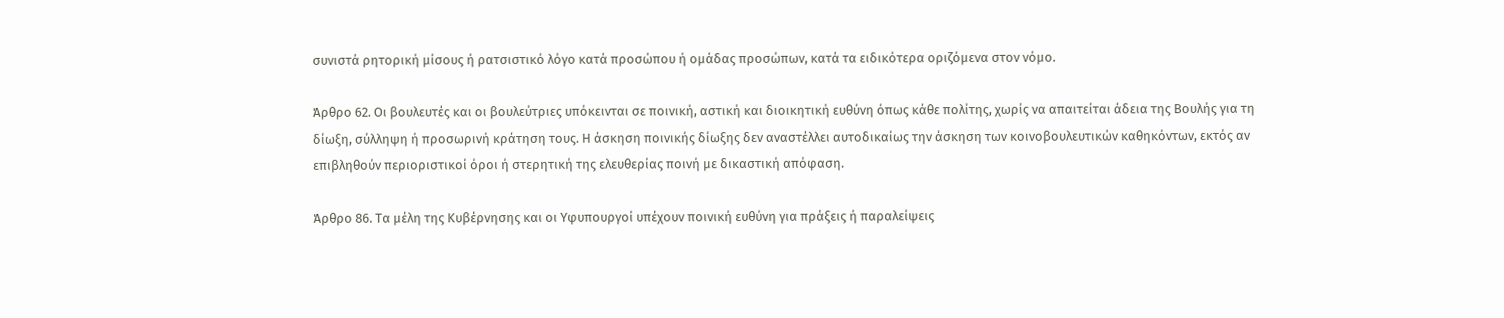συνιστά ρητορική μίσους ή ρατσιστικό λόγο κατά προσώπου ή ομάδας προσώπων, κατά τα ειδικότερα οριζόμενα στον νόμο.

Άρθρο 62. Οι βουλευτές και οι βουλεύτριες υπόκεινται σε ποινική, αστική και διοικητική ευθύνη όπως κάθε πολίτης, χωρίς να απαιτείται άδεια της Βουλής για τη δίωξη, σύλληψη ή προσωρινή κράτηση τους. Η άσκηση ποινικής δίωξης δεν αναστέλλει αυτοδικαίως την άσκηση των κοινοβουλευτικών καθηκόντων, εκτός αν επιβληθούν περιοριστικοί όροι ή στερητική της ελευθερίας ποινή με δικαστική απόφαση.

Άρθρο 86. Τα μέλη της Κυβέρνησης και οι Υφυπουργοί υπέχουν ποινική ευθύνη για πράξεις ή παραλείψεις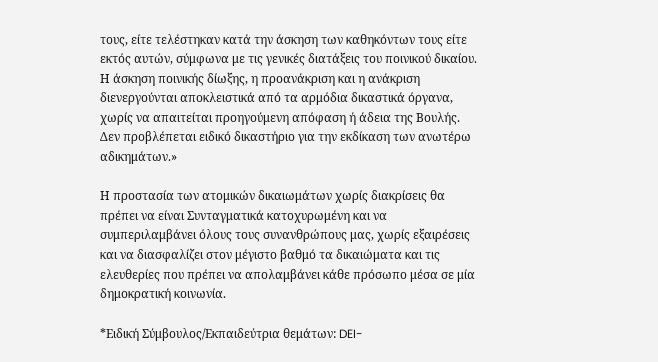τους, είτε τελέστηκαν κατά την άσκηση των καθηκόντων τους είτε εκτός αυτών, σύμφωνα με τις γενικές διατάξεις του ποινικού δικαίου. Η άσκηση ποινικής δίωξης, η προανάκριση και η ανάκριση διενεργούνται αποκλειστικά από τα αρμόδια δικαστικά όργανα, χωρίς να απαιτείται προηγούμενη απόφαση ή άδεια της Βουλής. Δεν προβλέπεται ειδικό δικαστήριο για την εκδίκαση των ανωτέρω αδικημάτων.»

Η προστασία των ατομικών δικαιωμάτων χωρίς διακρίσεις θα πρέπει να είναι Συνταγματικά κατοχυρωμένη και να συμπεριλαμβάνει όλους τους συνανθρώπους μας, χωρίς εξαιρέσεις και να διασφαλίζει στον μέγιστο βαθμό τα δικαιώματα και τις ελευθερίες που πρέπει να απολαμβάνει κάθε πρόσωπο μέσα σε μία δημοκρατική κοινωνία.

*Ειδική Σύμβουλος/Εκπαιδεύτρια θεμάτων: DEI-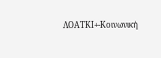ΛΟΑΤΚΙ+-Κοινωνική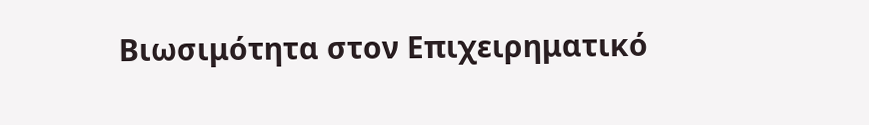Βιωσιμότητα στον Επιχειρηματικό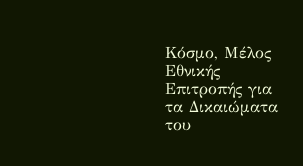Κόσμο, Μέλος Εθνικής Επιτροπής για τα Δικαιώματα του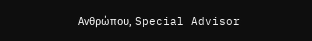Ανθρώπου, Special Advisor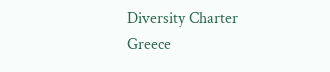Diversity Charter Greece